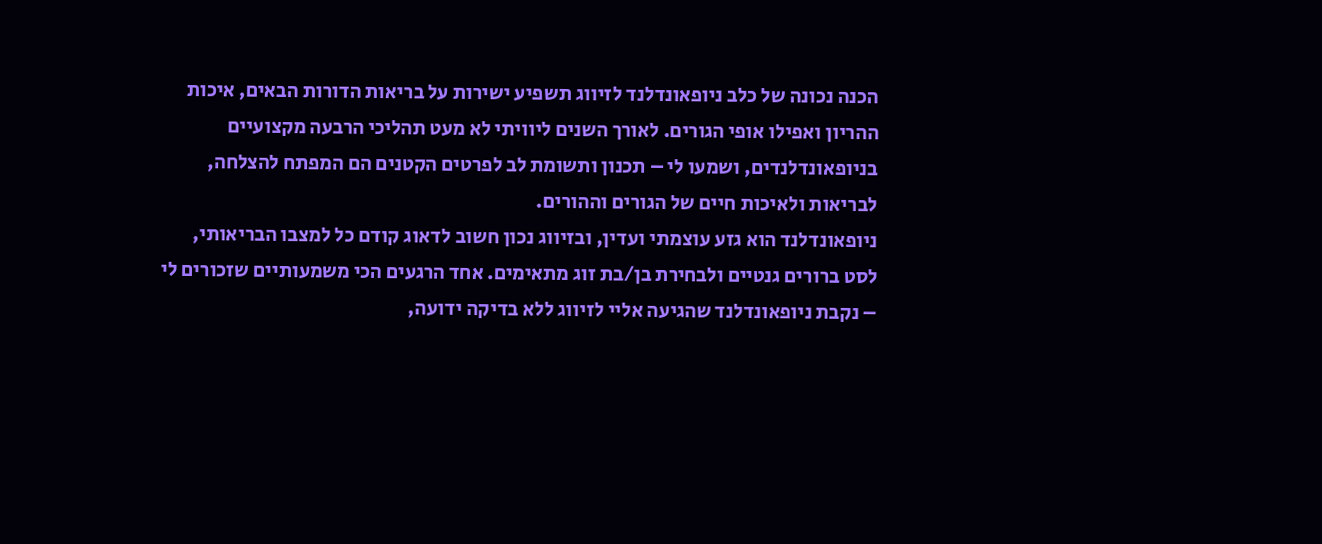הכנה נכונה של כלב ניופאונדלנד לזיווג תשפיע ישירות על בריאות הדורות הבאים, איכות ההריון ואפילו אופי הגורים. לאורך השנים ליוויתי לא מעט תהליכי הרבעה מקצועיים בניופאונדלנדים, ושמעו לי – תכנון ותשומת לב לפרטים הקטנים הם המפתח להצלחה, לבריאות ולאיכות חיים של הגורים וההורים.
ניופאונדלנד הוא גזע עוצמתי ועדין, ובזיווג נכון חשוב לדאוג קודם כל למצבו הבריאותי, לסט ברורים גנטיים ולבחירת בן/בת זוג מתאימים. אחד הרגעים הכי משמעותיים שזכורים לי – נקבת ניופאונדלנד שהגיעה אליי לזיווג ללא בדיקה ידועה,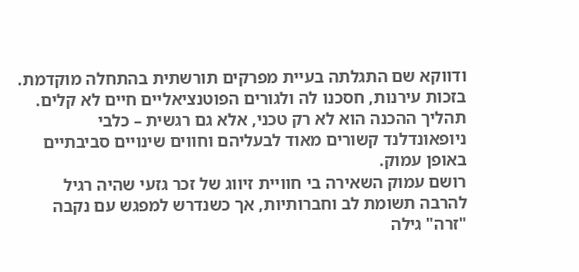ודווקא שם התגלתה בעיית מפרקים תורשתית בהתחלה מוקדמת. בזכות עירנות, חסכנו לה ולגורים הפוטנציאליים חיים לא קלים. תהליך ההכנה הוא לא רק טכני, אלא גם רגשית – כלבי ניופאונדלנד קשורים מאוד לבעליהם וחווים שינויים סביבתיים באופן עמוק.
רושם עמוק השאירה בי חוויית זיווג של זכר גזעי שהיה רגיל להרבה תשומת לב וחברותיות, אך כשנדרש למפגש עם נקבה "זרה" גילה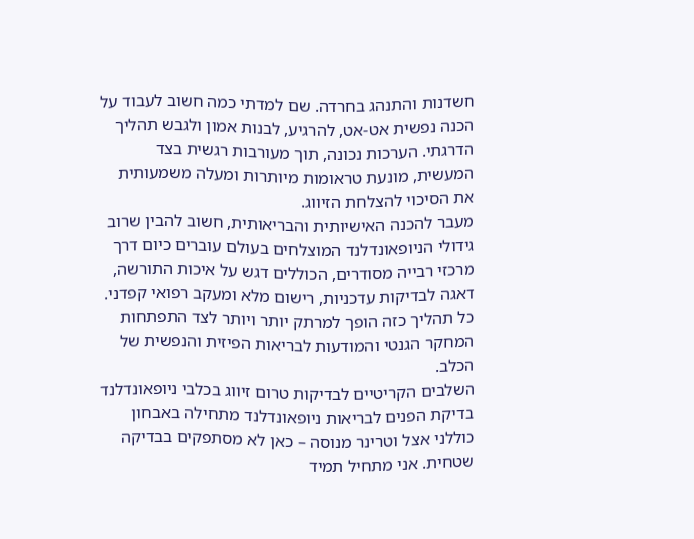חשדנות והתנהג בחרדה. שם למדתי כמה חשוב לעבוד על הכנה נפשית אט-אט, להרגיע, לבנות אמון ולגבש תהליך הדרגתי. הערכות נכונה, תוך מעורבות רגשית בצד המעשית, מונעת טראומות מיותרות ומעלה משמעותית את הסיכוי להצלחת הזיווג.
מעבר להכנה האישיותית והבריאותית, חשוב להבין שרוב גידולי הניופאונדלנד המוצלחים בעולם עוברים כיום דרך מרכזי רבייה מסודרים, הכוללים דגש על איכות התורשה, דאגה לבדיקות עדכניות, רישום מלא ומעקב רפואי קפדני. כל תהליך כזה הופך למרתק יותר ויותר לצד התפתחות המחקר הגנטי והמודעות לבריאות הפיזית והנפשית של הכלב.
השלבים הקריטיים לבדיקות טרום זיווג בכלבי ניופאונדלנד
בדיקת הפנים לבריאות ניופאונדלנד מתחילה באבחון כוללני אצל וטרינר מנוסה – כאן לא מסתפקים בבדיקה שטחית. אני מתחיל תמיד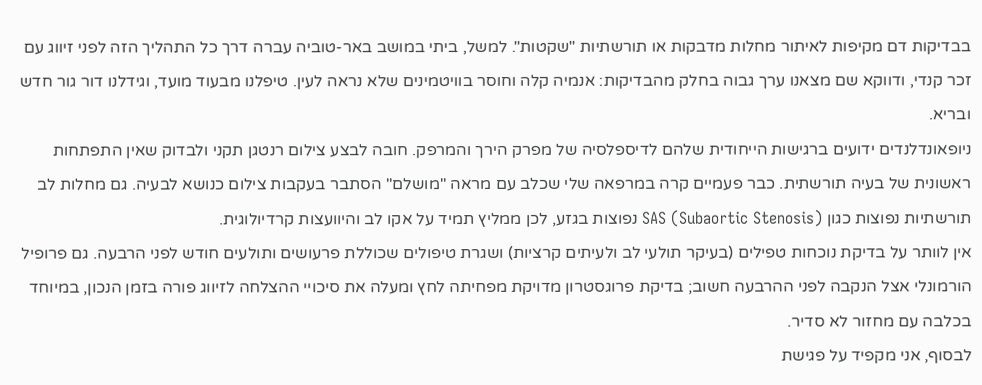בבדיקות דם מקיפות לאיתור מחלות מדבקות או תורשתיות "שקטות". למשל, ביתי במושב באר-טוביה עברה דרך כל התהליך הזה לפני זיווג עם זכר קנדי, ודווקא שם מצאנו ערך גבוה בחלק מהבדיקות: אנמיה קלה וחוסר בוויטמינים שלא נראה לעין. טיפלנו מבעוד מועד, וגידלנו דור גור חדש ובריא.
ניופאונדלנדים ידועים ברגישות הייחודית שלהם לדיספלסיה של מפרק הירך והמרפק. חובה לבצע צילום רנטגן תקני ולבדוק שאין התפתחות ראשונית של בעיה תורשתית. כבר פעמיים קרה במרפאה שלי שכלב עם מראה "מושלם" הסתבר בעקבות צילום כנושא לבעיה. גם מחלות לב תורשתיות נפוצות כגון SAS (Subaortic Stenosis) נפוצות בגזע, לכן ממליץ תמיד על אקו לב והיוועצות קרדיולוגית.
אין לוותר על בדיקת נוכחות טפילים (בעיקר תולעי לב ולעיתים קרציות) ושגרת טיפולים שכוללת פרעושים ותולעים חודש לפני הרבעה. גם פרופיל הורמונלי אצל הנקבה לפני ההרבעה חשוב; בדיקת פרוגסטרון מדויקת מפחיתה לחץ ומעלה את סיכויי ההצלחה לזיווג פורה בזמן הנכון, במיוחד בכלבה עם מחזור לא סדיר.
לבסוף, אני מקפיד על פגישת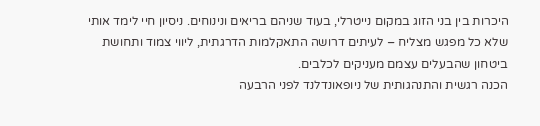היכרות בין בני הזוג במקום נייטרלי, בעוד שניהם בריאים ונינוחים. ניסיון חיי לימד אותי שלא כל מפגש מצליח – לעיתים דרושה התאקלמות הדרגתית, ליווי צמוד ותחושת ביטחון שהבעלים עצמם מעניקים לכלבים.
הכנה רגשית והתנהגותית של ניופאונדלנד לפני הרבעה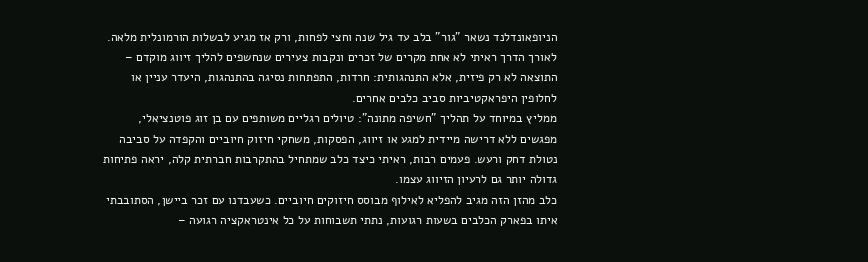הניופאונדלנד נשאר "גור" בלב עד גיל שנה וחצי לפחות, ורק אז מגיע לבשלות הורמונלית מלאה. לאורך הדרך ראיתי לא אחת מקרים של זכרים ונקבות צעירים שנחשפים להליך זיווג מוקדם – התוצאה לא רק פיזית, אלא התנהגותית: חרדות, התפתחות נסיגה בהתנהגות, היעדר עניין או לחלופין היפראקטיביות סביב כלבים אחרים.
ממליץ במיוחד על תהליך "חשיפה מתונה": טיולים רגליים משותפים עם בן זוג פוטנציאלי, מפגשים ללא דרישה מיידית למגע או זיווג, הפסקות, משחקי חיזוק חיוביים והקפדה על סביבה נטולת דחק ורעש. פעמים רבות, ראיתי כיצד כלב שמתחיל בהתקרבות חברתית קלה, יראה פתיחות גדולה יותר גם לרעיון הזיווג עצמו.
כלב מהזן הזה מגיב להפליא לאילוף מבוסס חיזוקים חיוביים. כשעבדנו עם זכר ביישן, הסתובבתי איתו בפארק הכלבים בשעות רגועות, נתתי תשבוחות על כל אינטראקציה רגועה –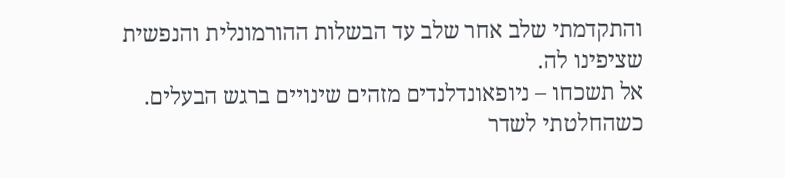והתקדמתי שלב אחר שלב עד הבשלות ההורמונלית והנפשית שציפינו לה.
אל תשכחו – ניופאונדלנדים מזהים שינויים ברגש הבעלים. כשהחלטתי לשדר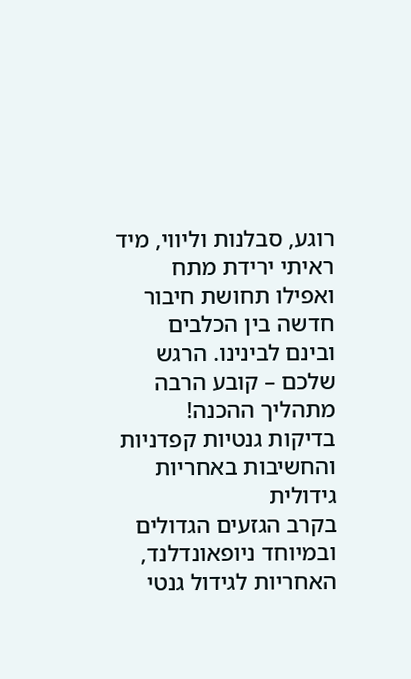רוגע, סבלנות וליווי, מיד ראיתי ירידת מתח ואפילו תחושת חיבור חדשה בין הכלבים ובינם לבינינו. הרגש שלכם – קובע הרבה מתהליך ההכנה!
בדיקות גנטיות קפדניות והחשיבות באחריות גידולית
בקרב הגזעים הגדולים ובמיוחד ניופאונדלנד, האחריות לגידול גנטי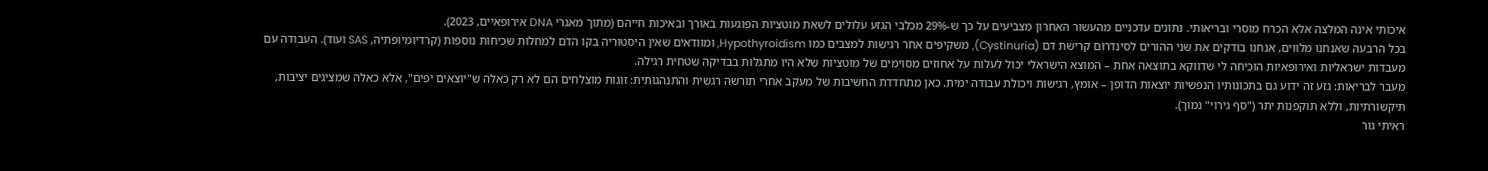איכותי אינה המלצה אלא הכרח מוסרי ובריאותי. נתונים עדכניים מהעשור האחרון מצביעים על כך ש-29% מכלבי הגזע עלולים לשאת מוטציות הפוגעות באורך ובאיכות חייהם (מתוך מאגרי DNA אירופאיים, 2023).
בכל הרבעה שאנחנו מלווים, אנחנו בודקים את שני ההורים לסינדרום קרישת דם (Cystinuria), משקיפים אחר רגישות למצבים כמו Hypothyroidism, ומוודאים שאין היסטוריה בקו הדם למחלות שכיחות נוספות (קרדיומיופתיה, SAS ועוד). העבודה עם מעבדות ישראליות ואירופאיות הוכיחה לי שדווקא בתוצאה אחת – המוּצא הישראלי יכול לעלות על אחוזים מסוימים של מוטציות שלא היו מתגלות בבדיקה שטחית רגילה.
מעבר לבריאות: גזע זה ידוע גם בתכונותיו הנפשיות יוצאות הדופן – אומץ, רגישות ויכולת עבודה ימית. כאן מתחדדת החשיבות של מעקב אחרי תורשה רגשית והתנהגותית: זוגות מוצלחים הם לא רק כאלה ש"יוצאים יפים", אלא כאלה שמציגים יציבות, תיקשורתיות, וללא תוקפנות יתר ("סף גירוי" נמוך).
ראיתי גור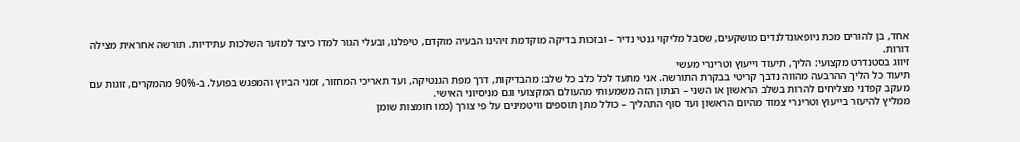אחד, בן להורים מכת ניופאונדלנדים מושקעים, שסבל מליקוי גנטי נדיר – ובזכות בדיקה מוקדמת זיהינו הבעיה מוקדם, טיפלנו, ובעלי הגור למדו כיצד למזער השלכות עתידיות. תורשה אחראית מצילה דורות.
זיווג בסטנדרט מקצועי: הליך, תיעוד וייעוץ וטרינרי מעשי
תיעוד כל הליך ההרבעה מהווה נדבך קריטי בבקרת התורשה. אני מתעד לכל כלב כל שלב: מהבדיקות, דרך מפת הגנטיקה, ועד תאריכי המחזור, זמני הביוץ והמפגש בפועל. ב-90% מהמקרים, זוגות עם מעקב קפדני מצליחים להרות בשלב הראשון או השני – הנתון הזה משמעותי מהעולם המקצועי וגם מניסיוני האישי.
ממליץ להיעזר בייעוץ וטרינרי צמוד מהיום הראשון ועד סוף התהליך – כולל מתן תוספים וויטמינים על פי צורך (כמו חומצות שומן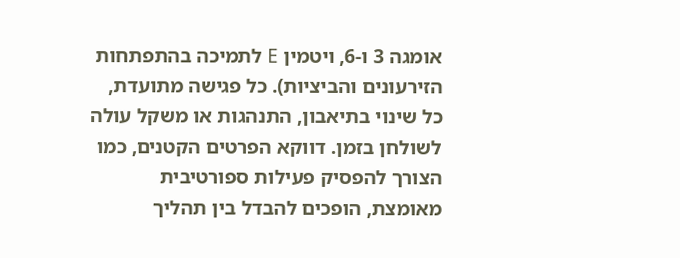אומגה 3 ו-6, ויטמין E לתמיכה בהתפתחות הזירעונים והביציות). כל פגישה מתועדת, כל שינוי בתיאבון, התנהגות או משקל עולה לשולחן בזמן. דווקא הפרטים הקטנים, כמו הצורך להפסיק פעילות ספורטיבית מאומצת, הופכים להבדל בין תהליך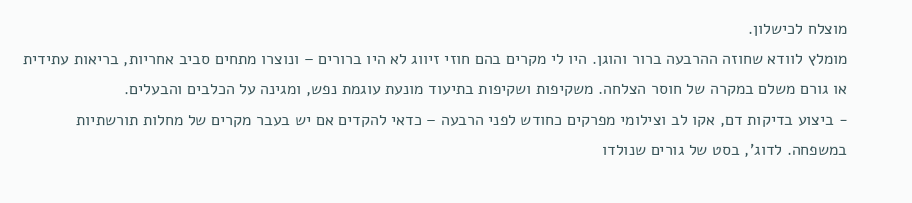מוצלח לכישלון.
מומלץ לוודא שחוזה ההרבעה ברור והוגן. היו לי מקרים בהם חוזי זיווג לא היו ברורים – ונוצרו מתחים סביב אחריות, בריאות עתידית או גורם משלם במקרה של חוסר הצלחה. משקיפות ושקיפות בתיעוד מונעת עוגמת נפש, ומגינה על הכלבים והבעלים.
- ביצוע בדיקות דם, אקו לב וצילומי מפרקים כחודש לפני הרבעה – כדאי להקדים אם יש בעבר מקרים של מחלות תורשתיות במשפחה. לדוג', בסט של גורים שנולדו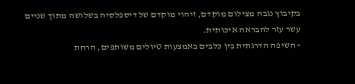בקיבוץ נגבה מצילום מוקדם, זיהוי מוקדם של דיספלסיה בשלושה מתוך שניים עשר עזר להבראה איכותית.
- חשיפה הדרגתית בין כלבים באמצעות טיולים משותפים, הרחת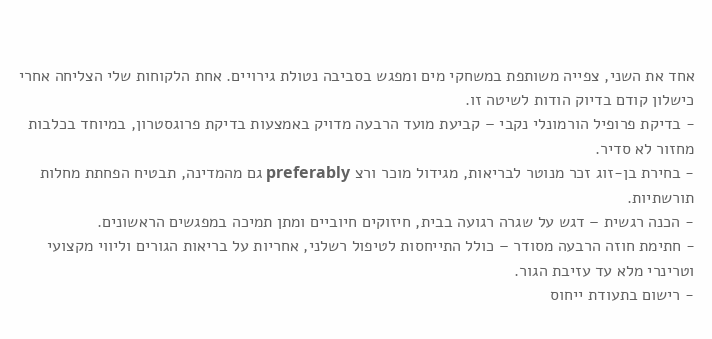אחד את השני, צפייה משותפת במשחקי מים ומפגש בסביבה נטולת גירויים. אחת הלקוחות שלי הצליחה אחרי כישלון קודם בדיוק הודות לשיטה זו.
- בדיקת פרופיל הורמונלי נקבי – קביעת מועד הרבעה מדויק באמצעות בדיקת פרוגסטרון, במיוחד בכלבות מחזור לא סדיר.
- בחירת בן-זוג זכר מנוטר לבריאות, מגידול מוכר ורצ preferably גם מהמדינה, תבטיח הפחתת מחלות תורשתיות.
- הכנה רגשית – דגש על שגרה רגועה בבית, חיזוקים חיוביים ומתן תמיכה במפגשים הראשונים.
- חתימת חוזה הרבעה מסודר – כולל התייחסות לטיפול רשלני, אחריות על בריאות הגורים וליווי מקצועי וטרינרי מלא עד עזיבת הגור.
- רישום בתעודת ייחוס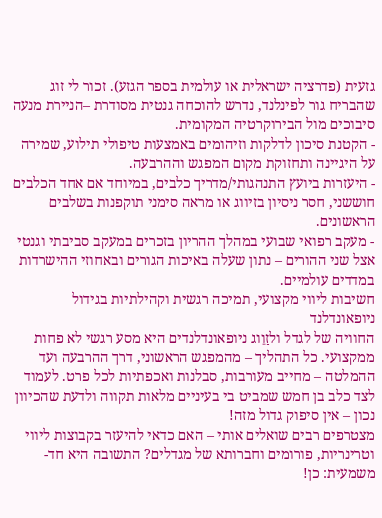גזעית (פדרציה ישראלית או עולמית בספר הגזע). זכור לי זוג שהבריח גור לפינלנד, נדרש להוכחה גנטית מסודרת –הניירת מנעה סיבוכים מול הבירוקרטיה המקומית.
- הקטנת סיכון לדלקות וזיהומים באמצעות טיפולי תילוע, שמירה על היגיינה ותחזוקת מקום המפגש וההרבעה.
- היעזרות ביועץ התנהגותי/מדריך כלבים, במיוחד אם אחד הכלבים חוששני, חסר ניסיון בזיווג או מראה סימני תוקפנות בשלבים הראשונים.
- מעקב רפואי שבועי במהלך ההריון בזכרים במעקב סביבתי וגנטי אצל שני ההורים – נתון שעלה באיכות הגורים ובאחוזי ההישרדות במדדים עולמיים.
חשיבות ליווי מקצועי, תמיכה רגשית וקהילתיות בגידול ניופאונדלנד
החוויה של לגדל ולזַוֵוג ניופאונדלנדים היא מסע רגשי לא פחות ממקצועי. כל התהליך – מהמפגש הראשוני, דרך ההרבעה ועד ההמלטה – מחייב מעורבות, סבלנות ואכפתיות לכל פרט. לעמוד לצד כלב בן חמש שמביט בי בעיניים מלאות תקווה ולדעת שהכיוון נכון – אין סיפוק גדול מזה!
מצטרפים רבים שואלים אותי – האם כדאי להיעזר בקבוצות ליווי וטרינריות, פורומים וחברותא של מגדלים? התשובה היא חד-משמעית: כן!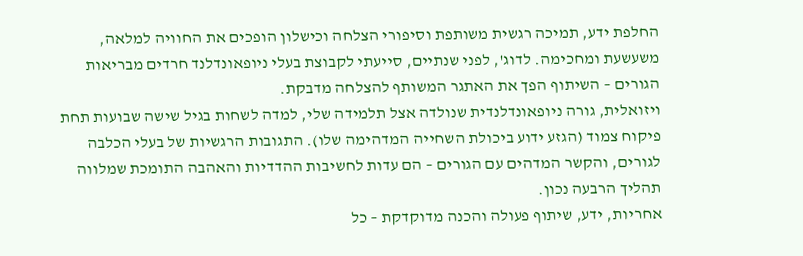החלפת ידע, תמיכה רגשית משותפת וסיפורי הצלחה וכישלון הופכים את החוויה למלאה, משעשעת ומחכימה. לדוג', לפני שנתיים, סייעתי לקבוצת בעלי ניופאונדלנד חרדים מבריאות הגורים – השיתוף הפך את האתגר המשותף להצלחה מדבקת.
ויזואלית, גורה ניופאונדלנדית שנולדה אצל תלמידה שלי, למדה לשחות בגיל שישה שבועות תחת פיקוח צמוד (הגזע ידוע ביכולת השחייה המדהימה שלו). התגובות הרגשיות של בעלי הכלבה לגורים, והקשר המדהים עם הגורים – הם עדות לחשיבות ההדדיות והאהבה התומכת שמלווה תהליך הרבעה נכון.
אחריות, ידע, שיתוף פעולה והכנה מדוקדקת – כל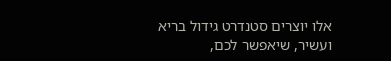אלו יוצרים סטנדרט גידול בריא ועשיר, שיאפשר לכם,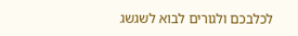לכלבכם ולגורים לבוא לשגשג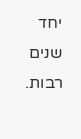יחד שנים רבות.